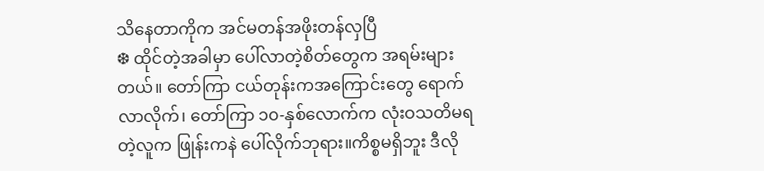သိနေတာကိုက အင်မတန်အဖိုးတန်လှပြီ
❆ ထိုင်တဲ့အခါမှာ ပေါ်လာတဲ့စိတ်တွေက အရမ်းများတယ်။ တော်ကြာ ငယ်တုန်းကအကြောင်းတွေ ရောက်လာလိုက်၊ တော်ကြာ ၁၀-နှစ်လောက်က လုံးဝသတိမရတဲ့လူက ဖြုန်းကနဲ ပေါ်လိုက်ဘုရား။ကိစ္စမရှိဘူး ဒီလို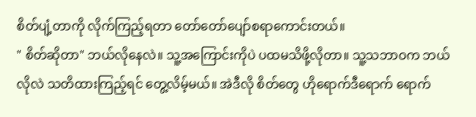စိတ်ပျံ့တာကို လိုက်ကြည့်ရတာ တော်တော်ပျော်စရာကောင်းတယ်။
" စိတ်ဆိုတာ" ဘယ်လိုနေလဲ။ သူ့အကြောင်းကိုပဲ ပထမသိဖို့လိုတာ။ သူ့သဘာဝက ဘယ်လိုလဲ သတိထားကြည့်ရင် တွေ့လိမ့်မယ်။ အဲဒီလို စိတ်တွေ ဟိုရောက်ဒီရောက် ရောက်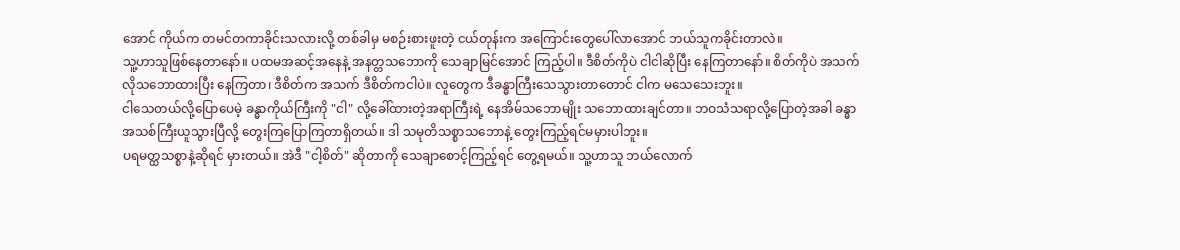အောင် ကိုယ်က တမင်တကာခိုင်းသလားလို့ တစ်ခါမှ မစဉ်းစားဖူးတဲ့ ငယ်တုန်းက အကြောင်းတွေပေါ်လာအောင် ဘယ်သူကခိုင်းတာလဲ။
သူ့ဟာသူဖြစ်နေတာနော်။ ပထမအဆင့်အနေနဲ့ အနတ္တသဘောကို သေချာမြင်အောင် ကြည့်ပါ။ ဒီစိတ်ကိုပဲ ငါငါဆိုပြီး နေကြတာနော်။ စိတ်ကိုပဲ အသက်လိုသဘောထားပြီး နေကြတာ၊ ဒီစိတ်က အသက် ဒီစိတ်ကငါပဲ။ လူတွေက ဒီခန္ဓာကြီးသေသွားတာတောင် ငါက မသေသေးဘူး။
ငါသေတယ်လို့ပြောပေမဲ့ ခန္ဓာကိုယ်ကြီးကို "ငါ" လို့ခေါ်ထားတဲ့အရာကြီးရဲ့ နေအိမ်သဘောမျိုး သဘောထားချင်တာ။ ဘဝသံသရာလို့ပြောတဲ့အခါ ခန္ဓာအသစ်ကြီးယူသွားပြီလို့ တွေးကြပြောကြတာရှိတယ်။ ဒါ သမုတိသစ္စာသဘောနဲ့ တွေးကြည့်ရင်မမှားပါဘူး။
ပရမတ္ထသစ္စာနဲ့ဆိုရင် မှားတယ်။ အဲဒီ "ငါ့စိတ်" ဆိုတာကို သေချာစောင့်ကြည့်ရင် တွေ့ရမယ်။ သူ့ဟာသူ ဘယ်လောက်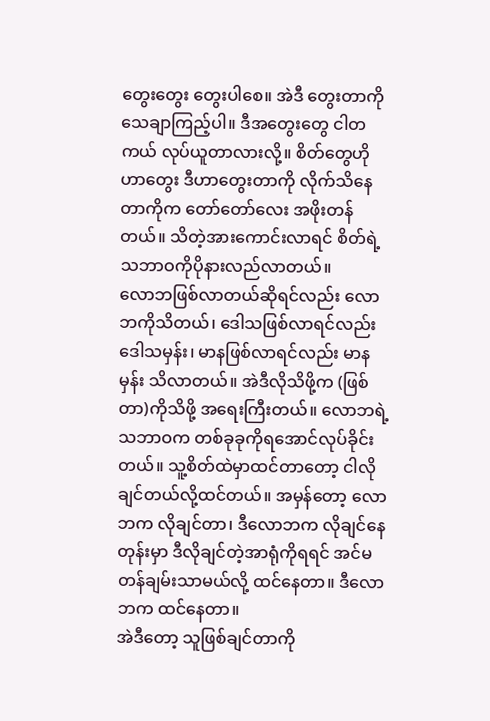တွေးတွေး တွေးပါစေ။ အဲဒီ တွေးတာကို သေချာကြည့်ပါ။ ဒီအတွေးတွေ ငါတကယ် လုပ်ယူတာလားလို့။ စိတ်တွေဟိုဟာတွေး ဒီဟာတွေးတာကို လိုက်သိနေတာကိုက တော်တော်လေး အဖိုးတန်တယ်။ သိတဲ့အားကောင်းလာရင် စိတ်ရဲ့သဘာဝကိုပိုနားလည်လာတယ်။
လောဘဖြစ်လာတယ်ဆိုရင်လည်း လောဘကိုသိတယ်၊ ဒေါသဖြစ်လာရင်လည်း ဒေါသမှန်း၊ မာနဖြစ်လာရင်လည်း မာနမှန်း သိလာတယ်။ အဲဒီလိုသိဖို့က (ဖြစ်တာ)ကိုသိဖို့ အရေးကြီးတယ်။ လောဘရဲ့သဘာဝက တစ်ခုခုကိုရအောင်လုပ်ခိုင်းတယ်။ သူ့စိတ်ထဲမှာထင်တာတော့ ငါလိုချင်တယ်လို့ထင်တယ်။ အမှန်တော့ လောဘက လိုချင်တာ၊ ဒီလောဘက လိုချင်နေတုန်းမှာ ဒီလိုချင်တဲ့အာရုံကိုရရင် အင်မတန်ချမ်းသာမယ်လို့ ထင်နေတာ။ ဒီလောဘက ထင်နေတာ။
အဲဒီတော့ သူဖြစ်ချင်တာကို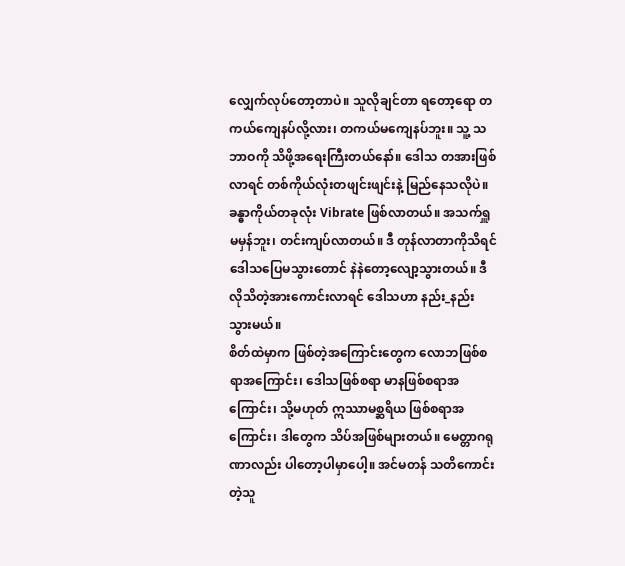လျှေက်လုပ်တော့တာပဲ။ သူလိုချင်တာ ရတော့ရော တကယ်ကျေနပ်လို့လား၊ တကယ်မကျေနပ်ဘူး။ သူ့ သဘာဝကို သိဖို့အရေးကြီးတယ်နော်။ ဒေါသ တအားဖြစ်လာရင် တစ်ကိုယ်လုံးတဖျင်းဖျင်းနဲ့ မြည်နေသလိုပဲ။ ခန္ဓာကိုယ်တခုလုံး Vibrate ဖြစ်လာတယ်။ အသက်ရှူမမှန်ဘူး၊ တင်းကျပ်လာတယ်။ ဒီ တုန်လာတာကိုသိရင် ဒေါသပြေမသွားတောင် နဲနဲတော့လျော့သွားတယ်။ ဒီလိုသိတဲ့အားကောင်းလာရင် ဒေါသဟာ နည်း_နည်း သွားမယ်။
စိတ်ထဲမှာက ဖြစ်တဲ့အကြောင်းတွေက လောဘဖြစ်စရာအကြောင်း၊ ဒေါသဖြစ်စရာ မာနဖြစ်စရာအကြောင်း၊ သို့မဟုတ် ဣဿာမစ္ဆရိယ ဖြစ်စရာအကြောင်း၊ ဒါတွေက သိပ်အဖြစ်များတယ်။ မေတ္တာဂရုဏာလည်း ပါတော့ပါမှာပေါ့။ အင်မတန် သတိကောင်းတဲ့သူ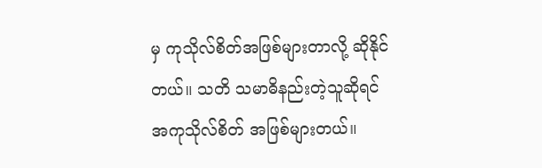မှ ကုသိုလ်စိတ်အဖြစ်များတာလို့ ဆိုနိုင်တယ်။ သတိ သမာဓိနည်းတဲ့သူဆိုရင် အကုသိုလ်စိတ် အဖြစ်များတယ်။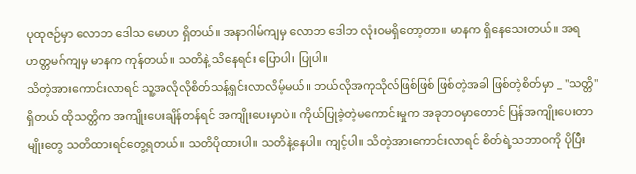ပုထုဇဉ်မှာ လောဘ ဒေါသ မောဟ ရှိတယ်။ အနာဂါမ်ကျမှ လောဘ ဒေါဘ လုံးဝမရှိတော့တာ။ မာနက ရှိနေသေးတယ်။ အရဟတ္တမဂ်ကျမှ မာနက ကုန်တယ်။ သတိနဲ့ သိနေရင်း ပြောပါ၊ ပြုပါ။
သိတဲ့အားကောင်းလာရင် သူ့အလိုလိုစိတ်သန့်ရှင်းလာလိမ့်မယ်။ ဘယ်လိုအကုသိုလ်ဖြစ်ဖြစ် ဖြစ်တဲ့အခါ ဖြစ်တဲ့စိတ်မှာ _ "သတ္တိ" ရှိတယ် ထိုသတ္တိက အကျိုးပေးချိန်တန်ရင် အကျိုးပေးမှာပဲ။ ကိုယ်ပြုခဲ့တဲ့မကောင်းမှုက အခုဘဝမှာတောင် ပြန်အကျိုးပေးတာမျိုးတွေ သတိထားရင်တွေ့ရတယ်။ သတိပိုထားပါ။ သတိနဲ့နေပါ။ ကျင့်ပါ။ သိတဲ့အားကောင်းလာရင် စိတ်ရဲ့သဘာဝကို ပိုပြီး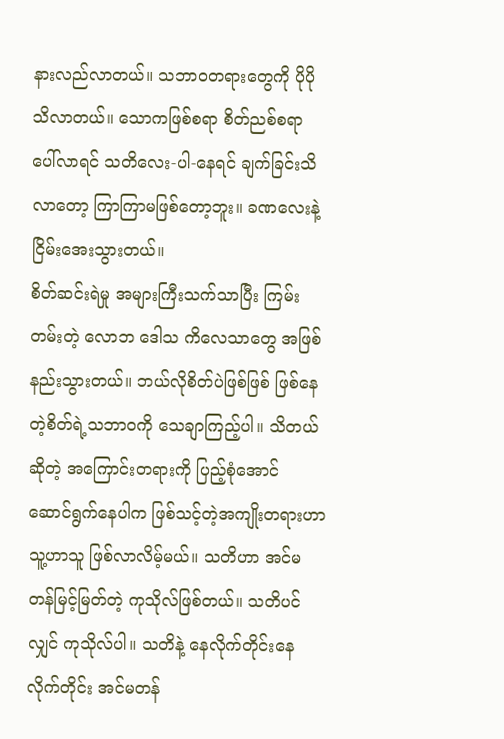နားလည်လာတယ်။ သဘာဝတရားတွေကို ပိုပိုသိလာတယ်။ သောကဖြစ်စရာ စိတ်ညစ်စရာ ပေါ်လာရင် သတိလေး-ပါ-နေရင် ချက်ခြင်းသိလာတော့ ကြာကြာမဖြစ်တော့ဘူး။ ခဏလေးနဲ့ ငြိမ်းအေးသွားတယ်။
စိတ်ဆင်းရဲမှု အများကြီးသက်သာပြီး ကြမ်းတမ်းတဲ့ လောဘ ဒေါသ ကိလေသာတွေ အဖြစ်နည်းသွားတယ်။ ဘယ်လိုစိတ်ပဲဖြစ်ဖြစ် ဖြစ်နေတဲ့စိတ်ရဲ့သဘာဝကို သေချာကြည့်ပါ။ သိတယ်ဆိုတဲ့ အကြောင်းတရားကို ပြည့်စုံအောင် ဆောင်ရွက်နေပါက ဖြစ်သင့်တဲ့အကျိုးတရားဟာ သူ့ဟာသူ ဖြစ်လာလိမ့်မယ်။ သတိဟာ အင်မတန်မြင့်မြတ်တဲ့ ကုသိုလ်ဖြစ်တယ်။ သတိပင်လျှင် ကုသိုလ်ပါ။ သတိနဲ့ နေလိုက်တိုင်းနေလိုက်တိုင်း အင်မတန်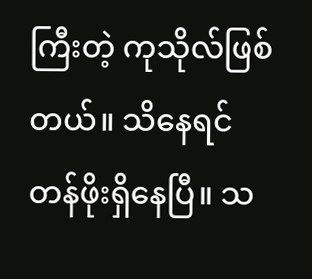ကြီးတဲ့ ကုသိုလ်ဖြစ်တယ်။ သိနေရင် တန်ဖိုးရှိနေပြီ။ သ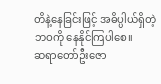တိနဲ့နေခြင်းဖြင့် အဓိပ္ပါယ်ရှိတဲ့ဘဝကို နေနိုင်ကြပါစေ။
ဆရာတော်ဦးဇော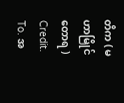တိက ( မဟာမြိုင်တောရ )
Credit. To. အ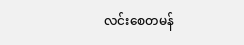လင်းစေတမန်